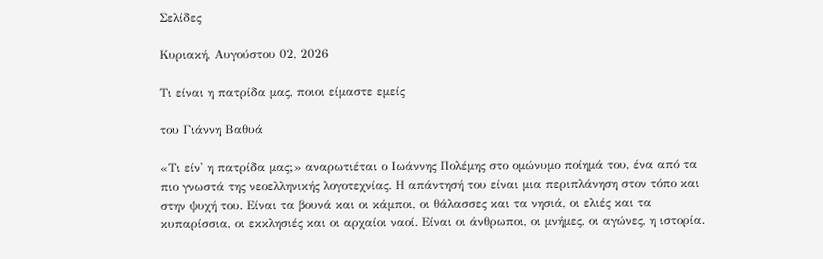Σελίδες

Κυριακή, Αυγούστου 02, 2026

Τι είναι η πατρίδα μας, ποιοι είμαστε εμείς

του Γιάννη Βαθυά

«Τι είν' η πατρίδα μας;» αναρωτιέται ο Ιωάννης Πολέμης στο ομώνυμο ποίημά του, ένα από τα πιο γνωστά της νεοελληνικής λογοτεχνίας. Η απάντησή του είναι μια περιπλάνηση στον τόπο και στην ψυχή του. Είναι τα βουνά και οι κάμποι, οι θάλασσες και τα νησιά, οι ελιές και τα κυπαρίσσια, οι εκκλησιές και οι αρχαίοι ναοί. Είναι οι άνθρωποι, οι μνήμες, οι αγώνες, η ιστορία.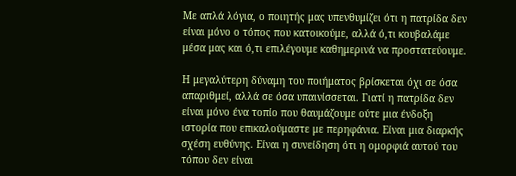Με απλά λόγια, ο ποιητής μας υπενθυμίζει ότι η πατρίδα δεν είναι μόνο ο τόπος που κατοικούμε, αλλά ό,τι κουβαλάμε μέσα μας και ό,τι επιλέγουμε καθημερινά να προστατεύουμε.

Η μεγαλύτερη δύναμη του ποιήματος βρίσκεται όχι σε όσα απαριθμεί, αλλά σε όσα υπαινίσσεται. Γιατί η πατρίδα δεν είναι μόνο ένα τοπίο που θαυμάζουμε ούτε μια ένδοξη ιστορία που επικαλούμαστε με περηφάνια. Είναι μια διαρκής σχέση ευθύνης. Είναι η συνείδηση ότι η ομορφιά αυτού του τόπου δεν είναι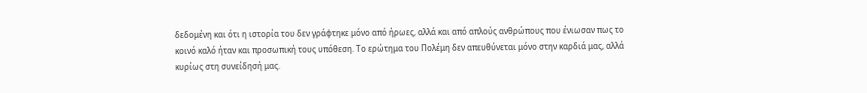δεδομένη και ότι η ιστορία του δεν γράφτηκε μόνο από ήρωες, αλλά και από απλούς ανθρώπους που ένιωσαν πως το κοινό καλό ήταν και προσωπική τους υπόθεση. Το ερώτημα του Πολέμη δεν απευθύνεται μόνο στην καρδιά μας, αλλά κυρίως στη συνείδησή μας.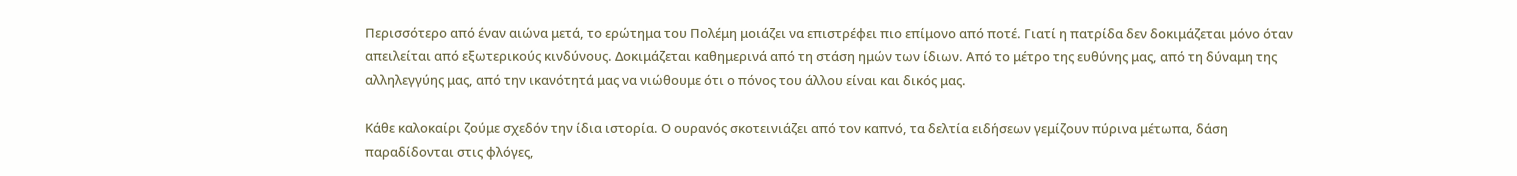Περισσότερο από έναν αιώνα μετά, το ερώτημα του Πολέμη μοιάζει να επιστρέφει πιο επίμονο από ποτέ. Γιατί η πατρίδα δεν δοκιμάζεται μόνο όταν απειλείται από εξωτερικούς κινδύνους. Δοκιμάζεται καθημερινά από τη στάση ημών των ίδιων. Από το μέτρο της ευθύνης μας, από τη δύναμη της αλληλεγγύης μας, από την ικανότητά μας να νιώθουμε ότι ο πόνος του άλλου είναι και δικός μας.

Κάθε καλοκαίρι ζούμε σχεδόν την ίδια ιστορία. Ο ουρανός σκοτεινιάζει από τον καπνό, τα δελτία ειδήσεων γεμίζουν πύρινα μέτωπα, δάση παραδίδονται στις φλόγες,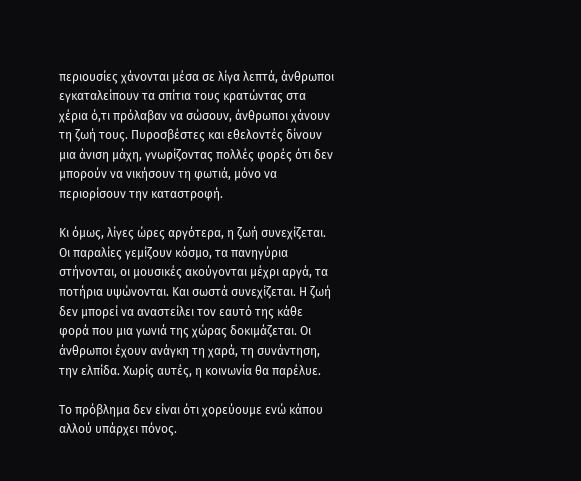περιουσίες χάνονται μέσα σε λίγα λεπτά, άνθρωποι εγκαταλείπουν τα σπίτια τους κρατώντας στα χέρια ό,τι πρόλαβαν να σώσουν, άνθρωποι χάνουν τη ζωή τους. Πυροσβέστες και εθελοντές δίνουν μια άνιση μάχη, γνωρίζοντας πολλές φορές ότι δεν μπορούν να νικήσουν τη φωτιά, μόνο να περιορίσουν την καταστροφή.

Κι όμως, λίγες ώρες αργότερα, η ζωή συνεχίζεται. Οι παραλίες γεμίζουν κόσμο, τα πανηγύρια στήνονται, οι μουσικές ακούγονται μέχρι αργά, τα ποτήρια υψώνονται. Και σωστά συνεχίζεται. Η ζωή δεν μπορεί να αναστείλει τον εαυτό της κάθε φορά που μια γωνιά της χώρας δοκιμάζεται. Οι άνθρωποι έχουν ανάγκη τη χαρά, τη συνάντηση, την ελπίδα. Χωρίς αυτές, η κοινωνία θα παρέλυε.

Το πρόβλημα δεν είναι ότι χορεύουμε ενώ κάπου αλλού υπάρχει πόνος.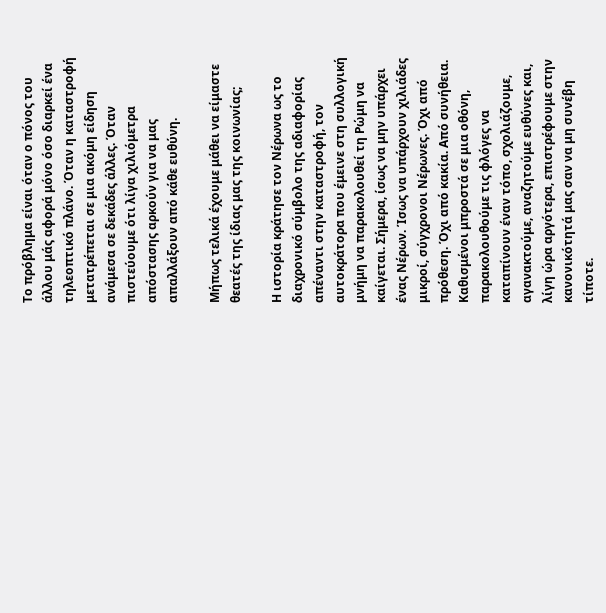Το πρόβλημα είναι όταν ο πόνος του άλλου μάς αφορά μόνο όσο διαρκεί ένα τηλεοπτικό πλάνο. Όταν η καταστροφή μετατρέπεται σε μια ακόμη είδηση ανάμεσα σε δεκάδες άλλες. Όταν πιστεύουμε ότι λίγα χιλιόμετρα απόστασης αρκούν για να μας απαλλάξουν από κάθε ευθύνη.

Μήπως τελικά έχουμε μάθει να είμαστε θεατές της ίδιας μας της κοινωνίας;

Η ιστορία κράτησε τον Νέρωνα ως το διαχρονικό σύμβολο της αδιαφορίας απέναντι στην καταστροφή, τον αυτοκράτορα που έμεινε στη συλλογική μνήμη να παρακολουθεί τη Ρώμη να καίγεται. Σήμερα, ίσως να μην υπάρχει ένας Νέρων. Ίσως να υπάρχουν χιλιάδες μικροί, σύγχρονοι Νέρωνες. Όχι από πρόθεση. Όχι από κακία. Από συνήθεια. Καθισμένοι μπροστά σε μια οθόνη, παρακολουθούμε τις φλόγες να καταπίνουν έναν τόπο, σχολιάζουμε, αγανακτούμε, αναζητούμε ευθύνες και, λίγη ώρα αργότερα, επιστρέφουμε στην κανονικότητά μας σαν να μη συνέβη τίποτε.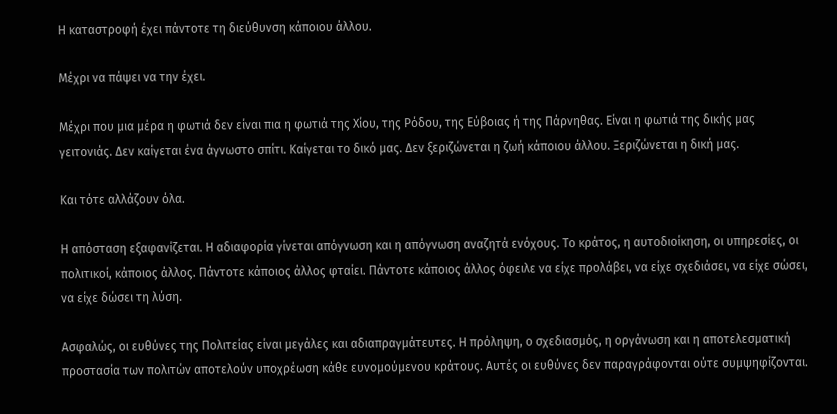Η καταστροφή έχει πάντοτε τη διεύθυνση κάποιου άλλου.

Μέχρι να πάψει να την έχει.

Μέχρι που μια μέρα η φωτιά δεν είναι πια η φωτιά της Χίου, της Ρόδου, της Εύβοιας ή της Πάρνηθας. Είναι η φωτιά της δικής μας γειτονιάς. Δεν καίγεται ένα άγνωστο σπίτι. Καίγεται το δικό μας. Δεν ξεριζώνεται η ζωή κάποιου άλλου. Ξεριζώνεται η δική μας.

Και τότε αλλάζουν όλα.

Η απόσταση εξαφανίζεται. Η αδιαφορία γίνεται απόγνωση και η απόγνωση αναζητά ενόχους. Το κράτος, η αυτοδιοίκηση, οι υπηρεσίες, οι πολιτικοί, κάποιος άλλος. Πάντοτε κάποιος άλλος φταίει. Πάντοτε κάποιος άλλος όφειλε να είχε προλάβει, να είχε σχεδιάσει, να είχε σώσει, να είχε δώσει τη λύση.

Ασφαλώς, οι ευθύνες της Πολιτείας είναι μεγάλες και αδιαπραγμάτευτες. Η πρόληψη, ο σχεδιασμός, η οργάνωση και η αποτελεσματική προστασία των πολιτών αποτελούν υποχρέωση κάθε ευνομούμενου κράτους. Αυτές οι ευθύνες δεν παραγράφονται ούτε συμψηφίζονται.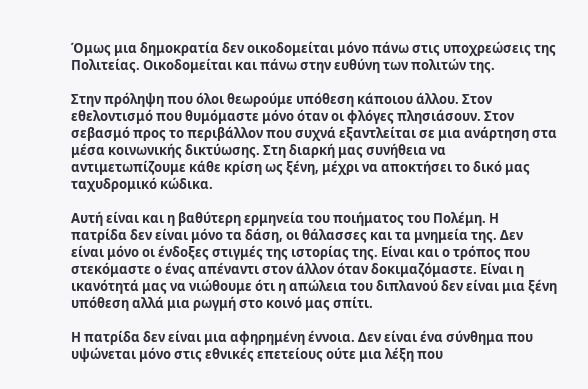Όμως μια δημοκρατία δεν οικοδομείται μόνο πάνω στις υποχρεώσεις της Πολιτείας. Οικοδομείται και πάνω στην ευθύνη των πολιτών της.

Στην πρόληψη που όλοι θεωρούμε υπόθεση κάποιου άλλου. Στον εθελοντισμό που θυμόμαστε μόνο όταν οι φλόγες πλησιάσουν. Στον σεβασμό προς το περιβάλλον που συχνά εξαντλείται σε μια ανάρτηση στα μέσα κοινωνικής δικτύωσης. Στη διαρκή μας συνήθεια να αντιμετωπίζουμε κάθε κρίση ως ξένη, μέχρι να αποκτήσει το δικό μας ταχυδρομικό κώδικα.

Αυτή είναι και η βαθύτερη ερμηνεία του ποιήματος του Πολέμη. Η πατρίδα δεν είναι μόνο τα δάση, οι θάλασσες και τα μνημεία της. Δεν είναι μόνο οι ένδοξες στιγμές της ιστορίας της. Είναι και ο τρόπος που στεκόμαστε ο ένας απέναντι στον άλλον όταν δοκιμαζόμαστε. Είναι η ικανότητά μας να νιώθουμε ότι η απώλεια του διπλανού δεν είναι μια ξένη υπόθεση αλλά μια ρωγμή στο κοινό μας σπίτι.

Η πατρίδα δεν είναι μια αφηρημένη έννοια. Δεν είναι ένα σύνθημα που υψώνεται μόνο στις εθνικές επετείους ούτε μια λέξη που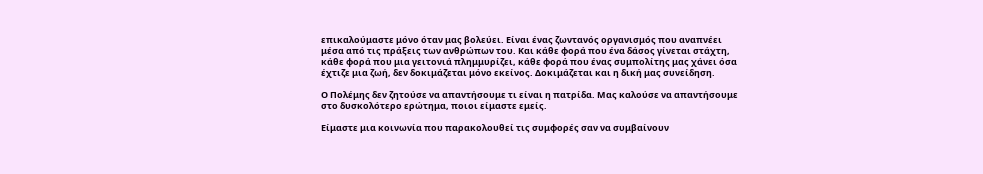επικαλούμαστε μόνο όταν μας βολεύει. Είναι ένας ζωντανός οργανισμός που αναπνέει μέσα από τις πράξεις των ανθρώπων του. Και κάθε φορά που ένα δάσος γίνεται στάχτη, κάθε φορά που μια γειτονιά πλημμυρίζει, κάθε φορά που ένας συμπολίτης μας χάνει όσα έχτιζε μια ζωή, δεν δοκιμάζεται μόνο εκείνος. Δοκιμάζεται και η δική μας συνείδηση.

Ο Πολέμης δεν ζητούσε να απαντήσουμε τι είναι η πατρίδα. Μας καλούσε να απαντήσουμε στο δυσκολότερο ερώτημα, ποιοι είμαστε εμείς.

Είμαστε μια κοινωνία που παρακολουθεί τις συμφορές σαν να συμβαίνουν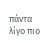πάντα λίγο πιο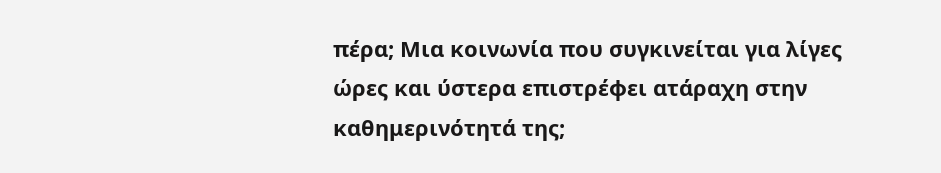πέρα; Μια κοινωνία που συγκινείται για λίγες ώρες και ύστερα επιστρέφει ατάραχη στην καθημερινότητά της;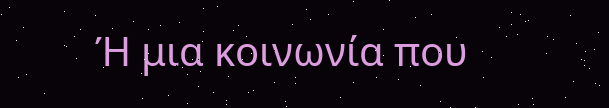Ή μια κοινωνία που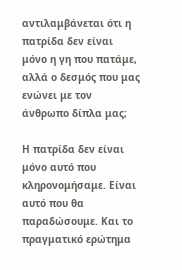αντιλαμβάνεται ότι η πατρίδα δεν είναι μόνο η γη που πατάμε, αλλά ο δεσμός που μας ενώνει με τον άνθρωπο δίπλα μας;

Η πατρίδα δεν είναι μόνο αυτό που κληρονομήσαμε. Είναι αυτό που θα παραδώσουμε. Και το πραγματικό ερώτημα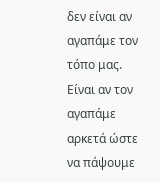δεν είναι αν αγαπάμε τον τόπο μας. Είναι αν τον αγαπάμε αρκετά ώστε να πάψουμε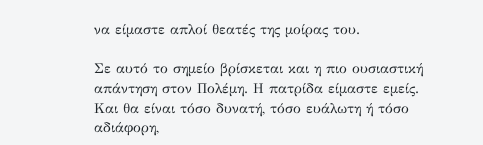να είμαστε απλοί θεατές της μοίρας του.

Σε αυτό το σημείο βρίσκεται και η πιο ουσιαστική απάντηση στον Πολέμη. Η πατρίδα είμαστε εμείς. Και θα είναι τόσο δυνατή, τόσο ευάλωτη ή τόσο αδιάφορη,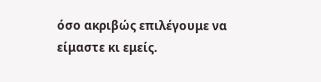όσο ακριβώς επιλέγουμε να είμαστε κι εμείς.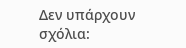Δεν υπάρχουν σχόλια: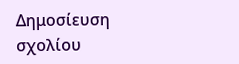Δημοσίευση σχολίου